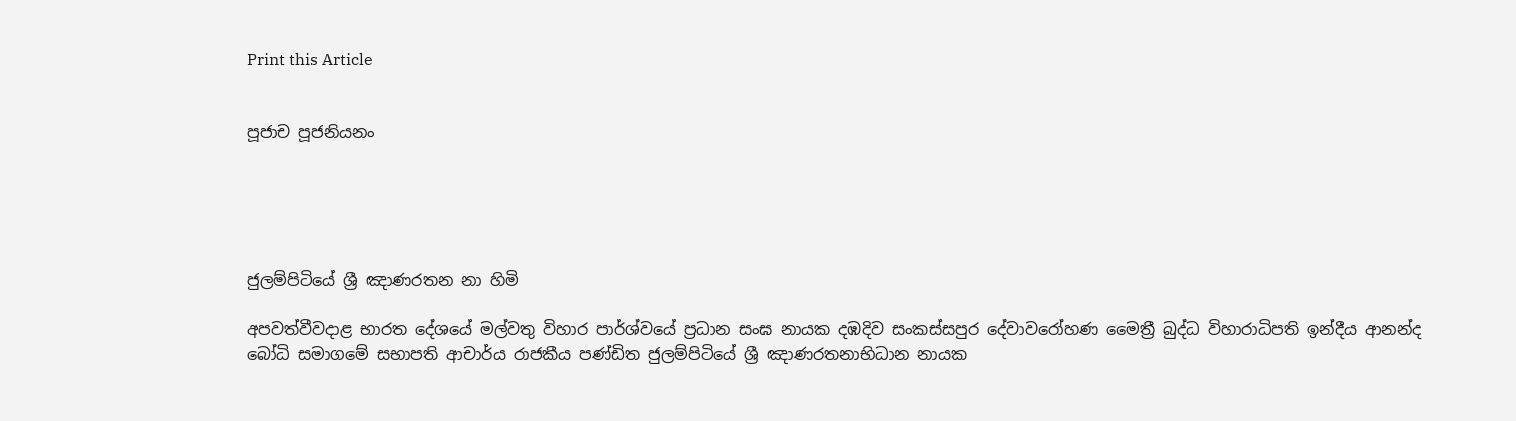Print this Article


පූජාච පූජනියනං





ජුලම්පිටියේ ශ්‍රී ඤාණරතන නා හිමි

අපවත්වීවදාළ භාරත දේශයේ මල්වතු විහාර පාර්ශ්වයේ ප්‍රධාන සංඝ නායක දඹදිව සංකස්සපුර දේවාවරෝහණ මෛත්‍රී බුද්ධ විහාරාධිපති ඉන්දීය ආනන්ද බෝධි සමාගමේ සභාපති ආචාර්ය රාජකීය පණ්ඩිත ජුලම්පිටියේ ශ්‍රී ඤාණරතනාභිධාන නායක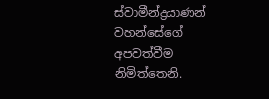ස්වාමීන්ද්‍රයාණන් වහන්සේගේ අපවත්වීම නිමිත්තෙනි.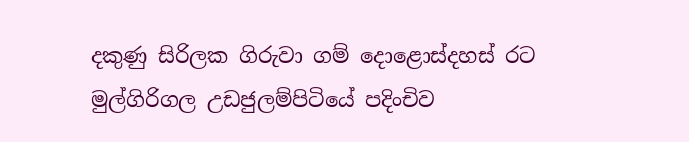දකුණු සිරිලක ගිරුවා ගම් දොළොස්දහස් රට මුල්ගිරිගල උඩජුලම්පිටියේ පදිංචිව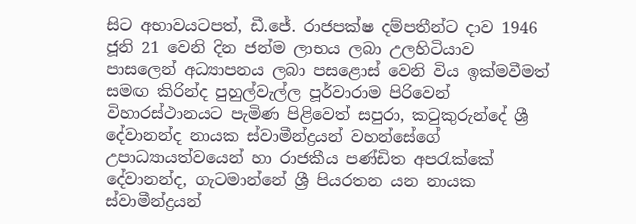සිට අභාවයටපත්, ඩී.ජේ. රාජපක්ෂ දම්පතීන්ට දාව 1946 ජූනි 21 වෙනි දින ජන්ම ලාභය ලබා උලහිටියාව පාසලෙන් අධ්‍යාපනය ලබා පසළොස් වෙනි විය ඉක්මවීමත් සමඟ කිරින්ද පුහුල්වැල්ල පූර්වාරාම පිරිවෙන් විහාරස්ථානයට පැමිණ පිළිවෙත් සපුරා, කටුකුරුන්දේ ශ්‍රී දේවානන්ද නායක ස්වාමීන්ද්‍රයන් වහන්සේගේ උපාධ්‍යායත්වයෙන් හා රාජකීය පණ්ඩිත අපරැක්කේ දේවානන්ද, ගැටමාන්නේ ශ්‍රී පියරතන යන නායක ස්වාමීන්ද්‍රයන්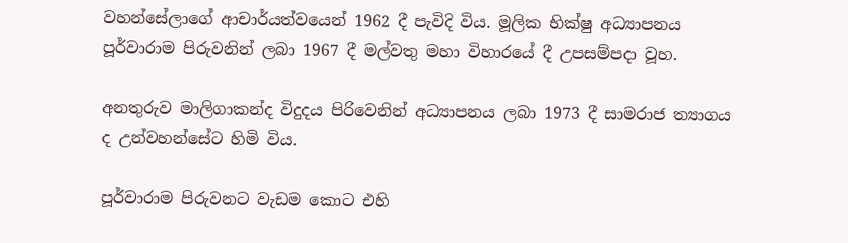වහන්සේලාගේ ආචාර්යත්වයෙන් 1962 දී පැවිදි විය. මූලික භික්ෂු අධ්‍යාපනය පූර්වාරාම පිරුවනින් ලබා 1967 දී මල්වතු මහා විහාරයේ දී උපසම්පදා වූහ.

අනතුරුව මාලිගාකන්ද විදුදය පිරිවෙනින් අධ්‍යාපනය ලබා 1973 දී සාමරාජ ත්‍යාගය ද උන්වහන්සේට හිමි විය.

පූර්වාරාම පිරුවනට වැඩම කොට එහි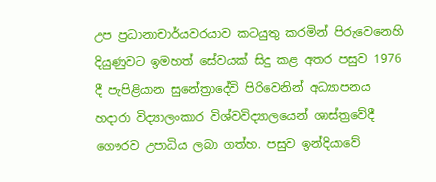උප ප්‍රධානාචාර්යවරයාව කටයුතු කරමින් පිරුවෙනෙහි දියුණුවට ඉමහත් සේවයක් සිදු කළ අතර පසුව 1976 දී පැපිළියාන සුනේත්‍රාදේවි පිරිවෙනින් අධ්‍යාපනය හදාරා විද්‍යාලංකාර විශ්වවිද්‍යාලයෙන් ශාස්ත්‍රවේදී ගෞරව උපාධිය ලබා ගත්හ. පසුව ඉන්දියාවේ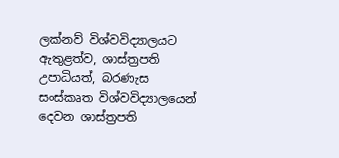ලක්නව් විශ්වවිද්‍යාලයට ඇතුළත්ව, ශාස්ත්‍රපති උපාධියත්, බරණැස සංස්කෘත විශ්වවිද්‍යාලයෙන් දෙවන ශාස්ත්‍රපති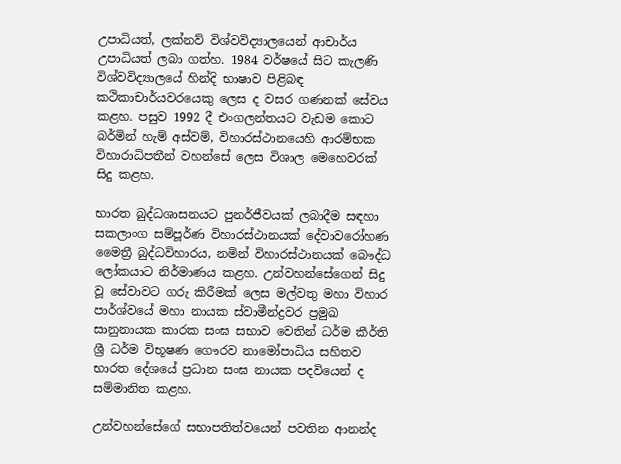උපාධියත්, ලක්නව් විශ්වවිද්‍යාලයෙන් ආචාර්ය උපාධියත් ලබා ගත්හ. 1984 වර්ෂයේ සිට කැලණි විශ්වවිද්‍යාලයේ හින්දි භාෂාව පිළිබඳ කථිකාචාර්යවරයෙකු ලෙස ද වසර ගණනක් සේවය කළහ. පසුව 1992 දී එංගලන්තයට වැඩම කොට බර්මින් හැම් අස්වම්, විහාරස්ථානයෙහි ආරම්භක විහාරාධිපතීන් වහන්සේ ලෙස විශාල මෙහෙවරක් සිදු කළහ.

භාරත බුද්ධශාසනයට පුනර්ජීවයක් ලබාදීම සඳහා සකලාංග සම්පූර්ණ විහාරස්ථානයක් දේවාවරෝහණ මෛත්‍රී බුද්ධවිහාරය, නමින් විහාරස්ථානයක් බෞද්ධ ලෝකයාට නිර්මාණය කළහ. උන්වහන්සේගෙන් සිදු වූ සේවාවට ගරු කිරීමක් ලෙස මල්වතු මහා විහාර පාර්ශ්වයේ මහා නායක ස්වාමීන්ද්‍රවර ප්‍රමුඛ සානුනායක කාරක සංඝ සභාව වෙතින් ධර්ම කීර්ති ශ්‍රී ධර්ම විභූෂණ ගෞරව නාමෝපාධිය සහිතව භාරත දේශයේ ප්‍රධාන සංඝ නායක පදවියෙන් ද සම්මානිත කළහ.

උන්වහන්සේගේ සභාපතිත්වයෙන් පවතින ආනන්ද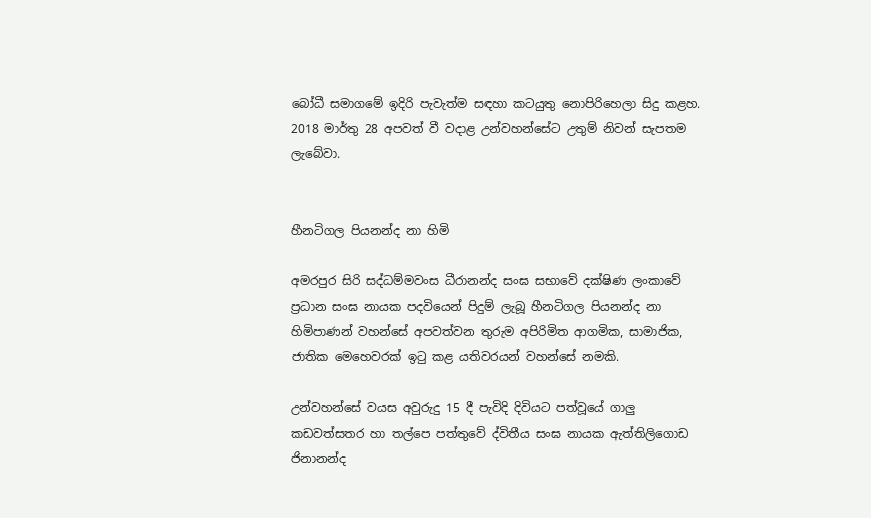බෝධී සමාගමේ ඉදිරි පැවැත්ම සඳහා කටයුතු නොපිරිහෙලා සිදු කළහ. 2018 මාර්තු 28 අපවත් වී වදාළ උන්වහන්සේට උතුම් නිවන් සැපතම ලැබේවා.


හීනටිගල පියනන්ද නා හිමි

අමරපුර සිරි සද්ධම්මවංස ධීරානන්ද සංඝ සභාවේ දක්ෂිණ ලංකාවේ ප්‍රධාන සංඝ නායක පදවියෙන් පිදුම් ලැබූ හීනටිගල පියනන්ද නා හිමිපාණන් වහන්සේ අපවත්වන තුරුම අපිරිමිත ආගමික, සාමාජික, ජාතික මෙහෙවරක් ඉටු කළ යතිවරයන් වහන්සේ නමකි.

උන්වහන්සේ වයස අවුරුදු 15 දී පැවිදි දිවියට පත්වූයේ ගාලු කඩවත්සතර හා තල්පෙ පත්තුවේ ද්විතීය සංඝ නායක ඇත්තිලිගොඩ ජිනානන්ද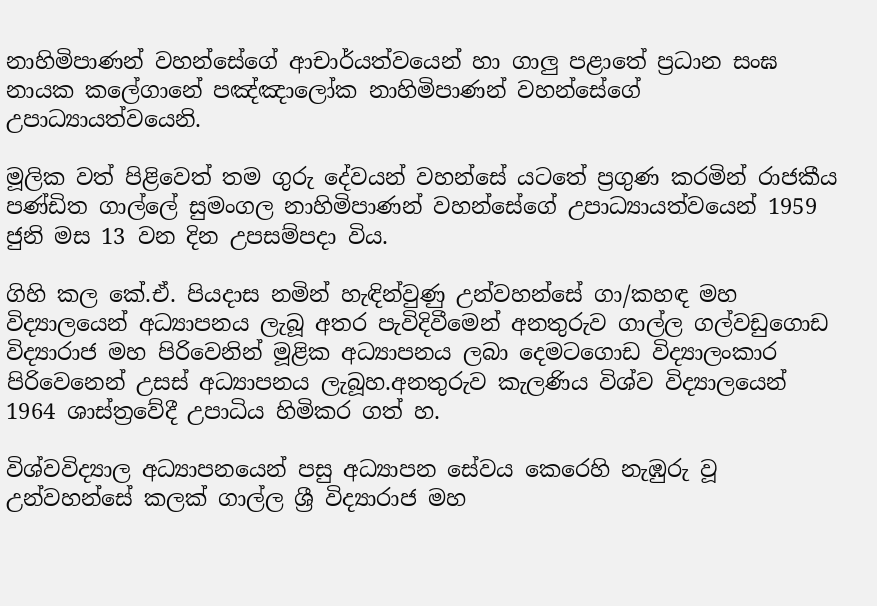නාහිමිපාණන් වහන්සේගේ ආචාර්යත්වයෙන් හා ගාලු පළාතේ ප්‍රධාන සංඝ නායක කලේගානේ පඤ්ඤාලෝක නාහිමිපාණන් වහන්සේගේ උපාධ්‍යායත්වයෙනි.

මූලික වත් පිළිවෙත් තම ගුරු දේවයන් වහන්සේ යටතේ ප්‍රගුණ කරමින් රාජකීය පණ්ඩිත ගාල්ලේ සුමංගල නාහිමිපාණන් වහන්සේගේ උපාධ්‍යායත්වයෙන් 1959 ජුනි මස 13 වන දින උපසම්පදා විය.

ගිහි කල කේ.ඒ. පියදාස නමින් හැඳින්වුණු උන්වහන්සේ ගා/කහඳ මහ විද්‍යාලයෙන් අධ්‍යාපනය ලැබූ අතර පැවිදිවීමෙන් අනතුරුව ගාල්ල ගල්වඩුගොඩ විද්‍යාරාජ මහ පිරිවෙනින් මූළික අධ්‍යාපනය ලබා දෙමටගොඩ විද්‍යාලංකාර පිරිවෙනෙන් උසස් අධ්‍යාපනය ලැබූහ.අනතුරුව කැලණිය විශ්ව විද්‍යාලයෙන් 1964 ශාස්ත්‍රවේදී උපාධිය හිමිකර ගත් හ.

විශ්වවිද්‍යාල අධ්‍යාපනයෙන් පසු අධ්‍යාපන සේවය කෙරෙහි නැඹුරු වූ උන්වහන්සේ කලක් ගාල්ල ශ්‍රී විද්‍යාරාජ මහ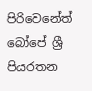පිරිවෙනේත් බෝපේ ශ්‍රී පියරතන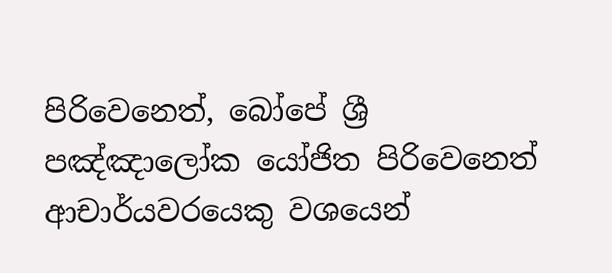පිරිවෙනෙත්, බෝපේ ශ්‍රී පඤ්ඤාලෝක යෝජිත පිරිවෙනෙත් ආචාර්යවරයෙකු වශයෙන්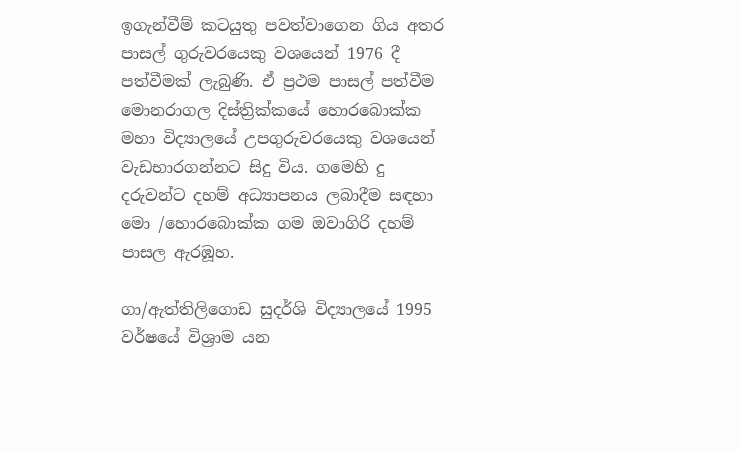ඉගැන්වීම් කටයුතු පවත්වාගෙන ගිය අතර පාසල් ගුරුවරයෙකු වශයෙන් 1976 දී පත්වීමක් ලැබුණි. ඒ ප්‍රථම පාසල් පත්වීම මොනරාගල දිස්ත්‍රික්කයේ හොරබොක්ක මහා විද්‍යාලයේ උපගුරුවරයෙකු වශයෙන් වැඩභාරගන්නට සිදු විය. ගමෙහි දු දරුවන්ට දහම් අධ්‍යාපනය ලබාදීම සඳහා මො /හොරබොක්ක ගම ඔවාගිරි දහම් පාසල ඇරඹූහ.

ගා/ඇත්තිලිගොඩ සුදර්ශි විද්‍යාලයේ 1995 වර්ෂයේ විශ්‍රාම යන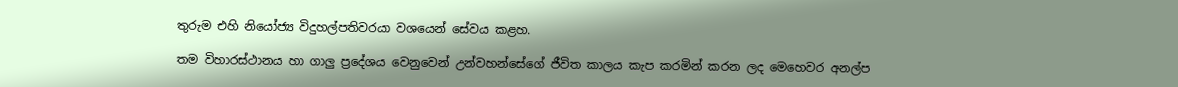තුරුම එහි නියෝජ්‍ය විදුහල්පතිවරයා වශයෙන් සේවය කළහ.

තම විහාරස්ථානය හා ගාලු ප්‍රදේශය වෙනුවෙන් උන්වහන්සේගේ ජීවිත කාලය කැප කරමින් කරන ලද මෙහෙවර අනල්ප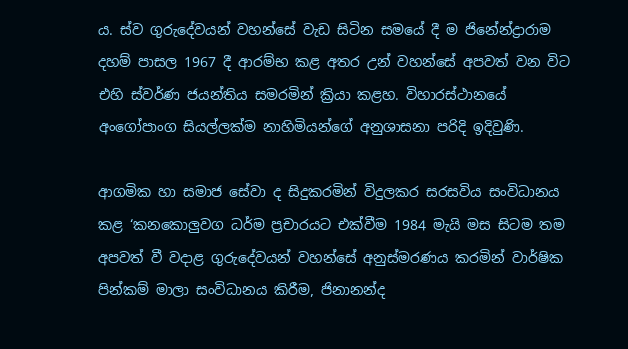ය. ස්ව ගුරුදේවයන් වහන්සේ වැඩ සිටින සමයේ දී ම ජිනේන්ද්‍රාරාම දහම් පාසල 1967 දී ආරම්භ කළ අතර උන් වහන්සේ අපවත් වන විට එහි ස්වර්ණ ජයන්තිය සමරමින් ක්‍රියා කළහ. විහාරස්ථානයේ අංගෝපාංග සියල්ලක්ම නාහිමියන්ගේ අනුශාසනා පරිදි ඉදිවුණි.

ආගමික හා සමාජ සේවා ද සිදුකරමින් විදුලකර සරසවිය සංවිධානය කළ ‘කනකොලුවග ධර්ම ප්‍රචාරයට එක්වීම 1984 මැයි මස සිටම තම අපවත් වී වදාළ ගුරුදේවයන් වහන්සේ අනුස්මරණය කරමින් වාර්ෂික පින්කම් මාලා සංවිධානය කිරීම, ජිනානන්ද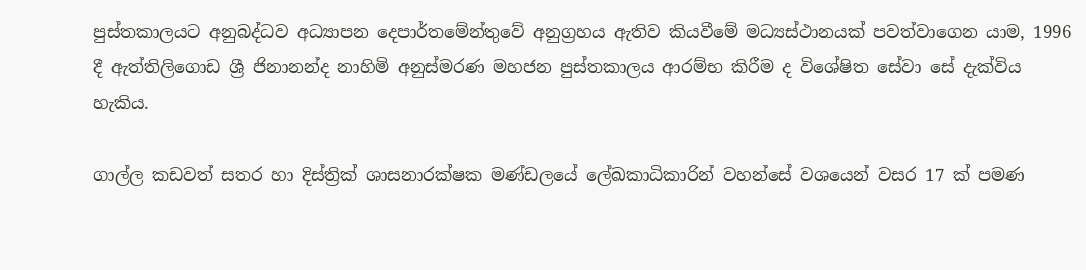පුස්තකාලයට අනුබද්ධව අධ්‍යාපන දෙපාර්තමේන්තුවේ අනුග්‍රහය ඇතිව කියවීමේ මධ්‍යස්ථානයක් පවත්වාගෙන යාම, 1996 දී ඇත්තිලිගොඩ ශ්‍රී ජිනානන්ද නාහිමි අනුස්මරණ මහජන පුස්තකාලය ආරම්භ කිරීම ද විශේෂිත සේවා සේ දැක්විය හැකිය.

ගාල්ල කඩවත් සතර හා දිස්ත්‍රික් ශාසනාරක්ෂක මණ්ඩලයේ ලේඛකාධිකාරින් වහන්සේ වශයෙන් වසර 17 ක් පමණ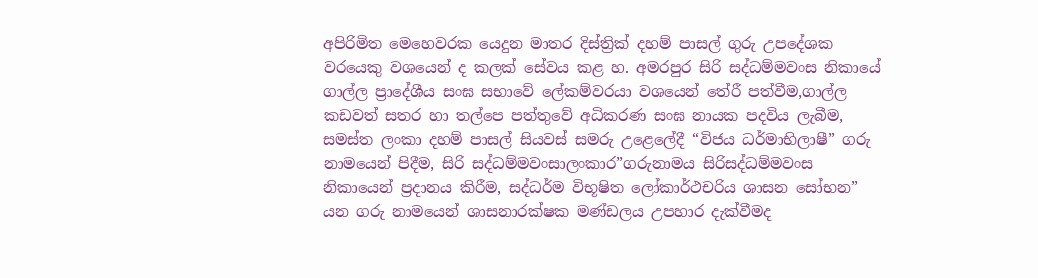අපිරිමිත මෙහෙවරක යෙදුන මාතර දිස්ත්‍රික් දහම් පාසල් ගුරු උපදේශක වරයෙකු වශයෙන් ද කලක් සේවය කළ හ. අමරපුර සිරි සද්ධම්මවංස නිකායේ ගාල්ල ප්‍රාදේශීය සංඝ සභාවේ ලේකම්වරයා වශයෙන් තේරී පත්වීම,ගාල්ල කඩවත් සතර හා තල්පෙ පත්තුවේ අධිකරණ සංඝ නායක පදවිය ලැබීම, සමස්ත ලංකා දහම් පාසල් සියවස් සමරු උළෙලේදී “විජය ධර්මාභිලාෂී” ගරු නාමයෙන් පිදීම, සිරි සද්ධම්මවංසාලංකාර”ගරුනාමය සිරිසද්ධම්මවංස නිකායෙන් ප්‍රදානය කිරීම, සද්ධර්ම විභූෂිත ලෝකාර්ථචරිය ශාසන සෝභන” යන ගරු නාමයෙන් ශාසනාරක්ෂක මණ්ඩලය උපහාර දැක්වීමද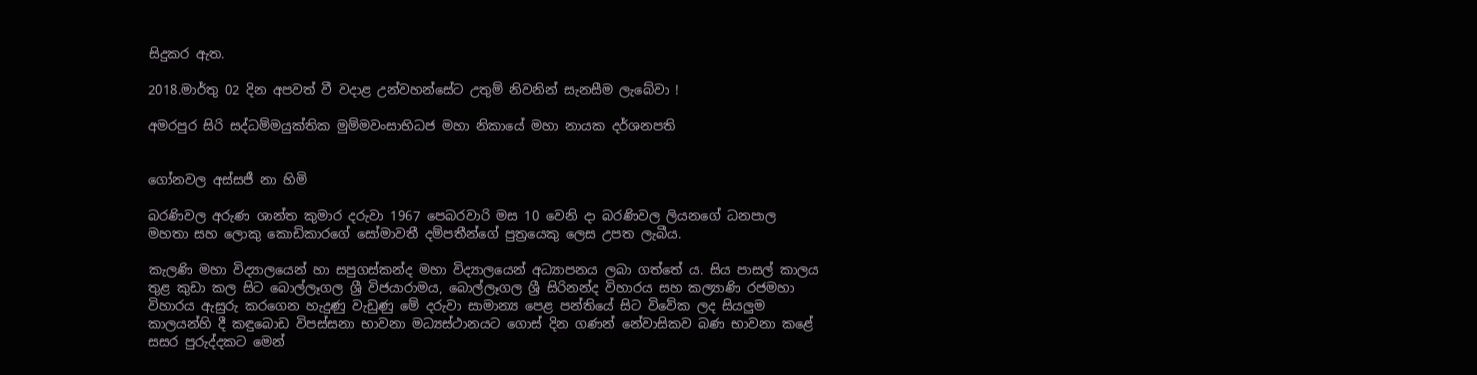සිදුකර ඇත.

2018.මාර්තු 02 දින අපවත් වී වදාළ උන්වහන්සේට උතුම් නිවනින් සැනසීම ලැබේවා !

අමරපුර සිරි සද්ධම්මයුක්තික මුම්මවංසාභිධජ මහා නිකායේ මහා නායක දර්ශනපති


ගෝනවල අස්සජී නා හිමි

බරණිවල අරුණ ශාන්ත කුමාර දරුවා 1967 පෙබරවාරි මස 10 වෙනි දා බරණිවල ලියනගේ ධනපාල මහතා සහ ලොකු කොඩිකාරගේ සෝමාවතී දම්පතීන්ගේ පුත්‍රයෙකු ලෙස උපත ලැබීය.

කැලණි මහා විද්‍යාලයෙන් හා සපුගස්කන්ද මහා විද්‍යාලයෙන් අධ්‍යාපනය ලබා ගත්තේ ය. සිය පාසල් කාලය තුළ කුඩා කල සිට බොල්ලෑගල ශ්‍රී විජයාරාමය, බොල්ලෑගල ශ්‍රී සිරිනන්ද විහාරය සහ කල්‍යාණි රජමහා විහාරය ඇසුරු කරගෙන හැදුණු වැඩුණු මේ දරුවා සාමාන්‍ය පෙළ පන්තියේ සිට විවේක ලද සියලුම කාලයන්හි දී කඳුබොඩ විපස්සනා භාවනා මධ්‍යස්ථානයට ගොස් දින ගණන් නේවාසිකව බණ භාවනා කළේ සසර පුරුද්දකට මෙන්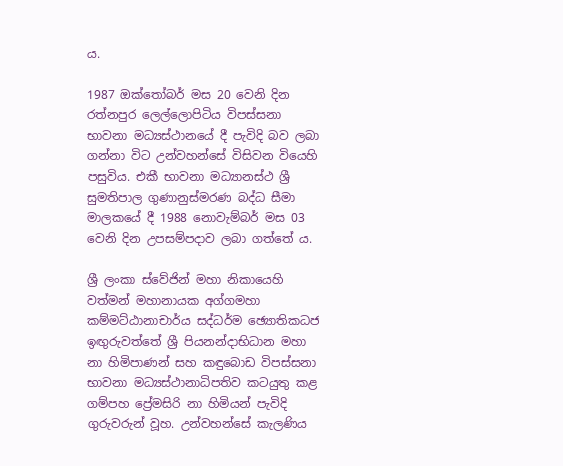ය.

1987 ඔක්තෝබර් මස 20 වෙනි දින රත්නපුර ලෙල්ලොපිටිය විපස්සනා භාවනා මධ්‍යස්ථානයේ දී පැවිදි බව ලබා ගන්නා විට උන්වහන්සේ විසිවන වියෙහි පසුවිය. එකී භාවනා මධ්‍යානස්ථ ශ්‍රී සුමතිපාල ගුණානුස්මරණ බද්ධ සීමා මාලකයේ දී 1988 නොවැම්බර් මස 03 වෙනි දින උපසම්පදාව ලබා ගත්තේ ය.

ශ්‍රී ලංකා ස්වේජින් මහා නිකායෙහි වත්මන් මහානායක අග්ගමහා කම්මට්ඨානාචාර්ය සද්ධර්ම ඡ්‍යොතිකධජ ඉඟුරුවත්තේ ශ්‍රී පියනන්දාභිධාන මහා නා හිමිපාණන් සහ කඳුබොඩ විපස්සනා භාවනා මධ්‍යස්ථානාධිපතිව කටයුතු කළ ගම්පහ ප්‍රේමසිරි නා හිමියන් පැවිදි ගුරුවරුන් වූහ. උන්වහන්සේ කැලණිය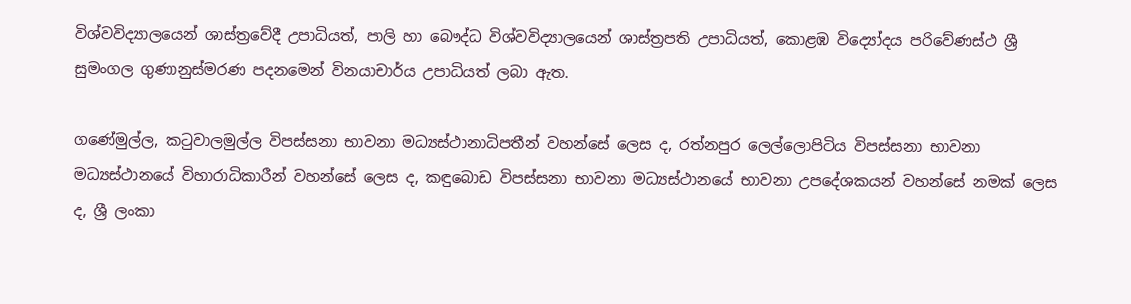විශ්වවිද්‍යාලයෙන් ශාස්ත්‍රවේදී උපාධියත්, පාලි හා බෞද්ධ විශ්වවිද්‍යාලයෙන් ශාස්ත්‍රපති උපාධියත්, කොළඹ විද්‍යෝදය පරිවේණස්ථ ශ්‍රී සුමංගල ගුණානුස්මරණ පදනමෙන් විනයාචාර්ය උපාධියත් ලබා ඇත.

ගණේමුල්ල, කටුවාලමුල්ල විපස්සනා භාවනා මධ්‍යස්ථානාධිපතීන් වහන්සේ ලෙස ද, රත්නපුර ලෙල්ලොපිටිය විපස්සනා භාවනා මධ්‍යස්ථානයේ විහාරාධිකාරීන් වහන්සේ ලෙස ද, කඳුබොඩ විපස්සනා භාවනා මධ්‍යස්ථානයේ භාවනා උපදේශකයන් වහන්සේ නමක් ලෙස ද, ශ්‍රී ලංකා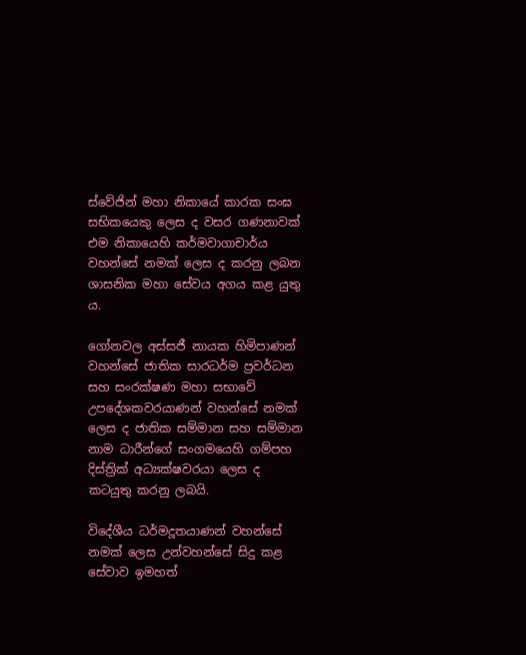ස්වේජින් මහා නිකායේ කාරක සංඝ සභිකයෙකු ලෙස ද වසර ගණනාවක් එම නිකායෙහි කර්මවාගාචාර්ය වහන්සේ නමක් ලෙස ද කරනු ලබන ශාසනික මහා සේවය අගය කළ යුතු ය.

ගෝනවල අස්සජී නායක හිමිපාණන් වහන්සේ ජාතික සාරධර්ම ප්‍රවර්ධන සහ සංරක්ෂණ මහා සභාවේ උපදේශකවරයාණන් වහන්සේ නමක් ලෙස ද ජාතික සම්මාන සහ සම්මාන නාම ධාරීන්ගේ සංගමයෙහි ගම්පහ දිස්ත්‍රික් අධ්‍යක්ෂවරයා ලෙස ද කටයුතු කරනු ලබයි.

විදේශීය ධර්මදූතයාණන් වහන්සේ නමක් ලෙස උන්වහන්සේ සිදු කළ සේවාව ඉමහත්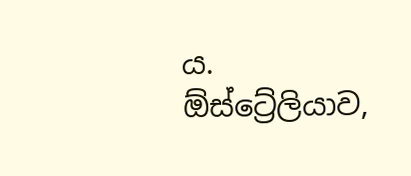ය. ඕස්ට්‍රේලියාව,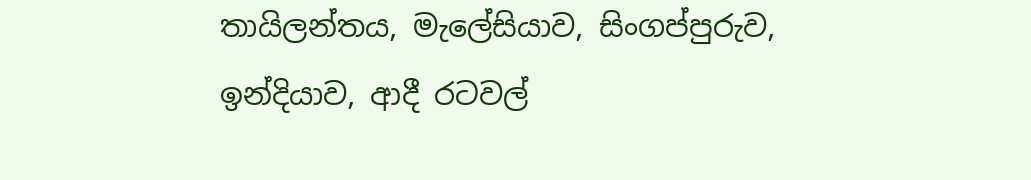තායිලන්තය, මැලේසියාව, සිංගප්පුරුව, ඉන්දියාව, ආදී රටවල්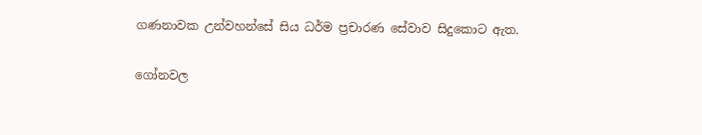ගණනාවක උන්වහන්සේ සිය ධර්ම ප්‍රචාරණ සේවාව සිදුකොට ඇත.

ගෝනවල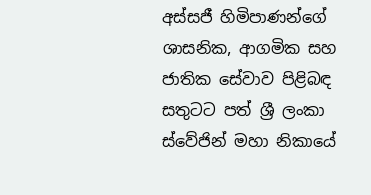අස්සජී හිමිපාණන්ගේ ශාසනික, ආගමික සහ ජාතික සේවාව පිළිබඳ සතුටට පත් ශ්‍රී ලංකා ස්වේජින් මහා නිකායේ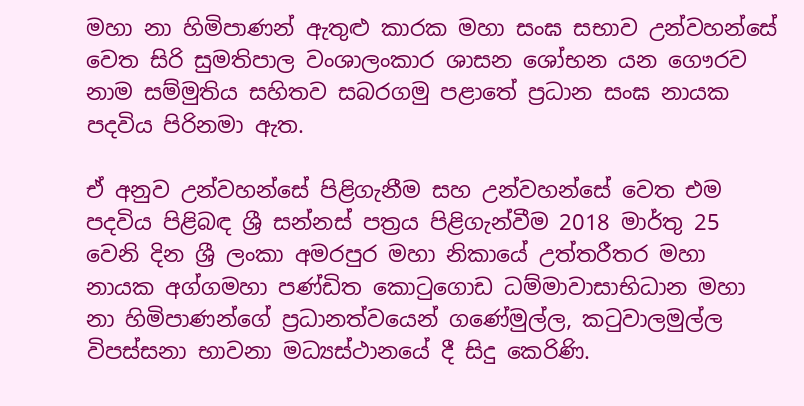මහා නා හිමිපාණන් ඇතුළු කාරක මහා සංඝ සභාව උන්වහන්සේ වෙත සිරි සුමතිපාල වංශාලංකාර ශාසන ශෝභන යන ගෞරව නාම සම්මුතිය සහිතව සබරගමු පළාතේ ප්‍රධාන සංඝ නායක පදවිය පිරිනමා ඇත.

ඒ අනුව උන්වහන්සේ පිළිගැනීම සහ උන්වහන්සේ වෙත එම පදවිය පිළිබඳ ශ්‍රී සන්නස් පත්‍රය පිළිගැන්වීම 2018 මාර්තු 25 වෙනි දින ශ්‍රී ලංකා අමරපුර මහා නිකායේ උත්තරීතර මහා නායක අග්ගමහා පණ්ඩිත කොටුගොඩ ධම්මාවාසාභිධාන මහා නා හිමිපාණන්ගේ ප්‍රධානත්වයෙන් ගණේමුල්ල, කටුවාලමුල්ල විපස්සනා භාවනා මධ්‍යස්ථානයේ දී සිදු කෙරිණි.